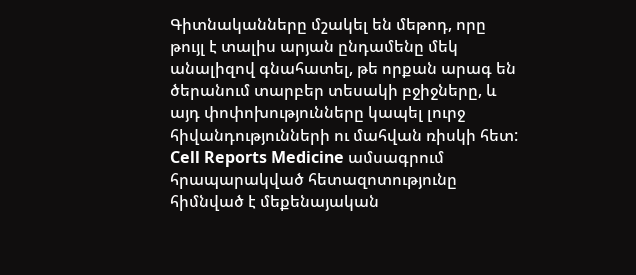Գիտնականները մշակել են մեթոդ, որը թույլ է տալիս արյան ընդամենը մեկ անալիզով գնահատել, թե որքան արագ են ծերանում տարբեր տեսակի բջիջները, և այդ փոփոխությունները կապել լուրջ հիվանդությունների ու մահվան ռիսկի հետ:
Cell Reports Medicine ամսագրում հրապարակված հետազոտությունը հիմնված է մեքենայական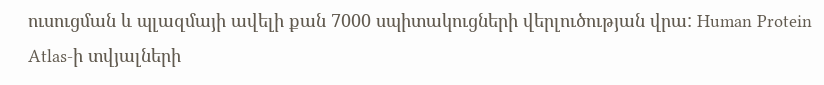ուսուցման և պլազմայի ավելի քան 7000 սպիտակուցների վերլուծության վրա: Human Protein Atlas-ի տվյալների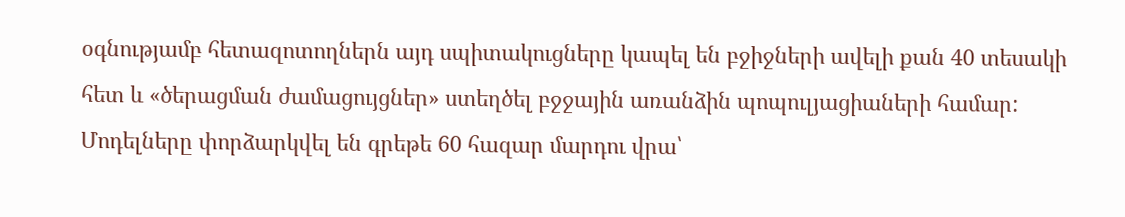օգնությամբ հետազոտողներն այդ սպիտակուցները կապել են բջիջների ավելի քան 40 տեսակի հետ և «ծերացման ժամացույցներ» ստեղծել բջջային առանձին պոպուլյացիաների համար:
Մոդելները փորձարկվել են գրեթե 60 հազար մարդու վրա՝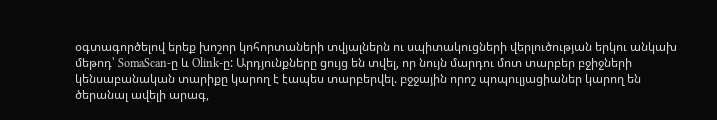օգտագործելով երեք խոշոր կոհորտաների տվյալներն ու սպիտակուցների վերլուծության երկու անկախ մեթոդ՝ SomaScan-ը և Olink-ը: Արդյունքները ցույց են տվել, որ նույն մարդու մոտ տարբեր բջիջների կենսաբանական տարիքը կարող է էապես տարբերվել. բջջային որոշ պոպուլյացիաներ կարող են ծերանալ ավելի արագ,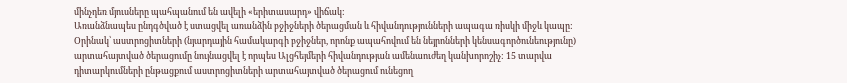մինչդեռ մյուսները պահպանում են ավելի «երիտասարդ» վիճակ:
Առանձնապես ընդգծված է ստացվել առանձին բջիջների ծերացման և հիվանդությունների ապագա ռիսկի միջև կապը: Օրինակ՝ աստրոցիտների (նյարդային համակարգի բջիջներ, որոնք ապահովում են նեյրոնների կենսագործունեությունը) արտահայտված ծերացումը նույնացվել է որպես Ալցհեյմերի հիվանդության ամենաուժեղ կանխորոշիչ: 15 տարվա դիտարկումների ընթացքում աստրոցիտների արտահայտված ծերացում ունեցող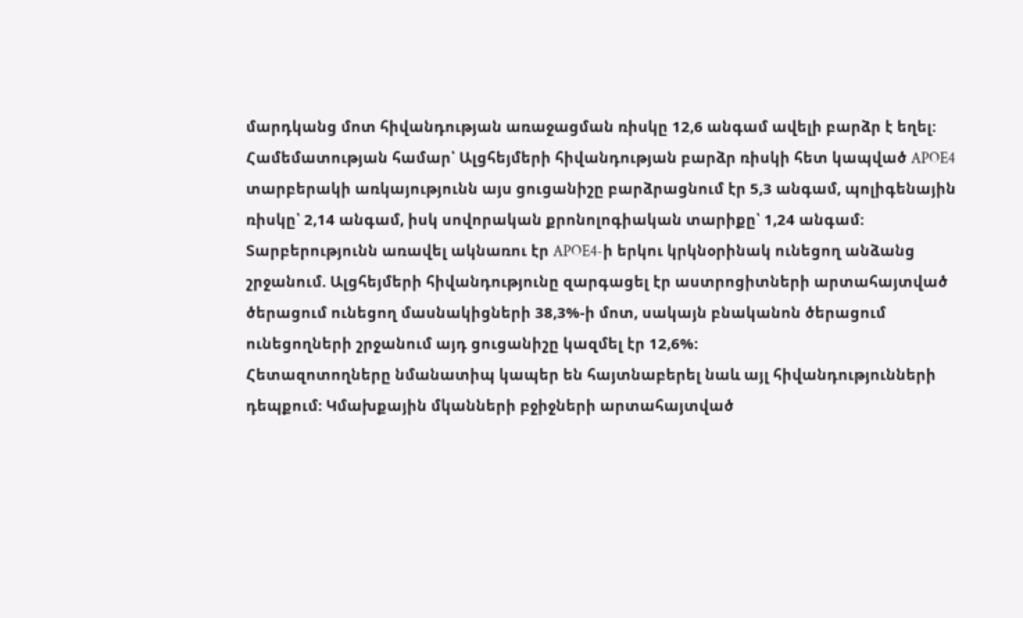մարդկանց մոտ հիվանդության առաջացման ռիսկը 12,6 անգամ ավելի բարձր է եղել:
Համեմատության համար՝ Ալցհեյմերի հիվանդության բարձր ռիսկի հետ կապված APOE4 տարբերակի առկայությունն այս ցուցանիշը բարձրացնում էր 5,3 անգամ, պոլիգենային ռիսկը՝ 2,14 անգամ, իսկ սովորական քրոնոլոգիական տարիքը՝ 1,24 անգամ:
Տարբերությունն առավել ակնառու էր APOE4-ի երկու կրկնօրինակ ունեցող անձանց շրջանում. Ալցհեյմերի հիվանդությունը զարգացել էր աստրոցիտների արտահայտված ծերացում ունեցող մասնակիցների 38,3%-ի մոտ, սակայն բնականոն ծերացում ունեցողների շրջանում այդ ցուցանիշը կազմել էր 12,6%:
Հետազոտողները նմանատիպ կապեր են հայտնաբերել նաև այլ հիվանդությունների դեպքում: Կմախքային մկանների բջիջների արտահայտված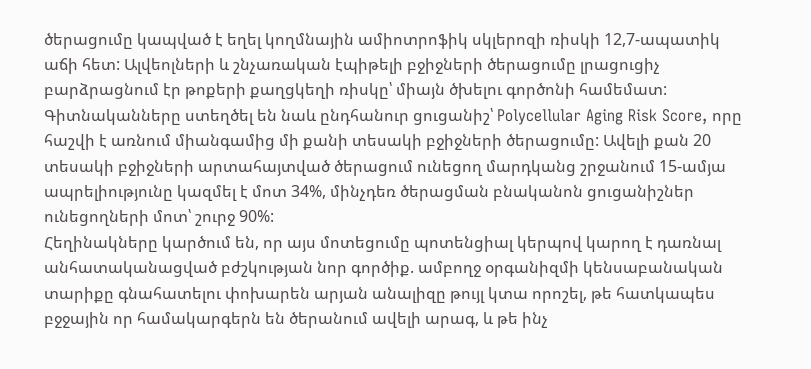ծերացումը կապված է եղել կողմնային ամիոտրոֆիկ սկլերոզի ռիսկի 12,7-ապատիկ աճի հետ: Ալվեոլների և շնչառական էպիթելի բջիջների ծերացումը լրացուցիչ բարձրացնում էր թոքերի քաղցկեղի ռիսկը՝ միայն ծխելու գործոնի համեմատ:
Գիտնականները ստեղծել են նաև ընդհանուր ցուցանիշ՝ Polycellular Aging Risk Score, որը հաշվի է առնում միանգամից մի քանի տեսակի բջիջների ծերացումը: Ավելի քան 20 տեսակի բջիջների արտահայտված ծերացում ունեցող մարդկանց շրջանում 15-ամյա ապրելիությունը կազմել է մոտ 34%, մինչդեռ ծերացման բնականոն ցուցանիշներ ունեցողների մոտ՝ շուրջ 90%:
Հեղինակները կարծում են, որ այս մոտեցումը պոտենցիալ կերպով կարող է դառնալ անհատականացված բժշկության նոր գործիք. ամբողջ օրգանիզմի կենսաբանական տարիքը գնահատելու փոխարեն արյան անալիզը թույլ կտա որոշել, թե հատկապես բջջային որ համակարգերն են ծերանում ավելի արագ, և թե ինչ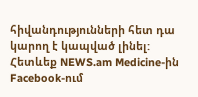հիվանդությունների հետ դա կարող է կապված լինել:
Հետևեք NEWS.am Medicine-ին Facebook-ում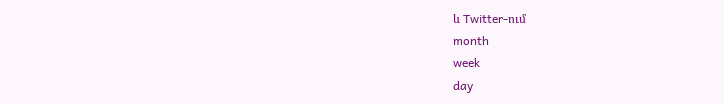և Twitter-ում
month
week
day